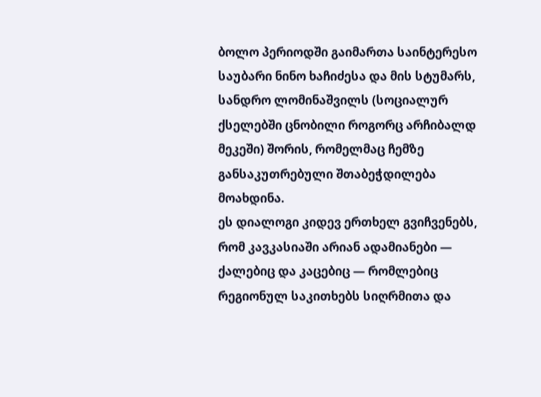ბოლო პერიოდში გაიმართა საინტერესო საუბარი ნინო ხაჩიძესა და მის სტუმარს, სანდრო ლომინაშვილს (სოციალურ ქსელებში ცნობილი როგორც არჩიბალდ მეკეში) შორის, რომელმაც ჩემზე განსაკუთრებული შთაბეჭდილება მოახდინა.
ეს დიალოგი კიდევ ერთხელ გვიჩვენებს, რომ კავკასიაში არიან ადამიანები — ქალებიც და კაცებიც — რომლებიც რეგიონულ საკითხებს სიღრმითა და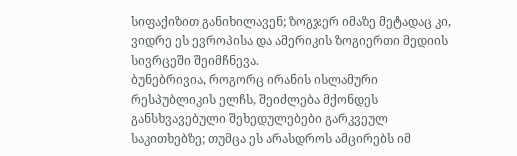სიფაქიზით განიხილავენ; ზოგჯერ იმაზე მეტადაც კი, ვიდრე ეს ევროპისა და ამერიკის ზოგიერთი მედიის სივრცეში შეიმჩნევა.
ბუნებრივია, როგორც ირანის ისლამური რესპუბლიკის ელჩს, შეიძლება მქონდეს განსხვავებული შეხედულებები გარკვეულ საკითხებზე; თუმცა ეს არასდროს ამცირებს იმ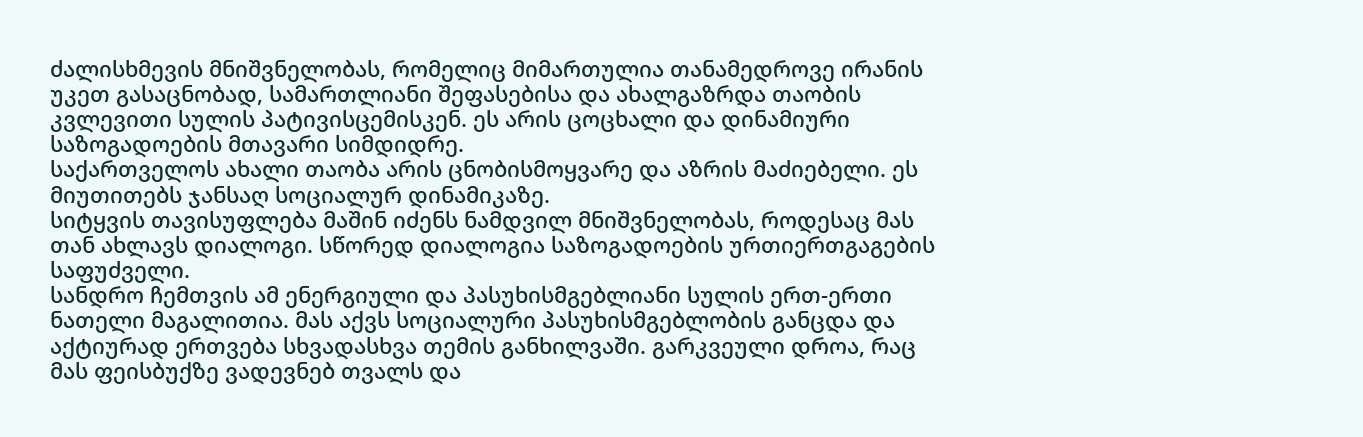ძალისხმევის მნიშვნელობას, რომელიც მიმართულია თანამედროვე ირანის უკეთ გასაცნობად, სამართლიანი შეფასებისა და ახალგაზრდა თაობის კვლევითი სულის პატივისცემისკენ. ეს არის ცოცხალი და დინამიური საზოგადოების მთავარი სიმდიდრე.
საქართველოს ახალი თაობა არის ცნობისმოყვარე და აზრის მაძიებელი. ეს მიუთითებს ჯანსაღ სოციალურ დინამიკაზე.
სიტყვის თავისუფლება მაშინ იძენს ნამდვილ მნიშვნელობას, როდესაც მას თან ახლავს დიალოგი. სწორედ დიალოგია საზოგადოების ურთიერთგაგების საფუძველი.
სანდრო ჩემთვის ამ ენერგიული და პასუხისმგებლიანი სულის ერთ-ერთი ნათელი მაგალითია. მას აქვს სოციალური პასუხისმგებლობის განცდა და აქტიურად ერთვება სხვადასხვა თემის განხილვაში. გარკვეული დროა, რაც მას ფეისბუქზე ვადევნებ თვალს და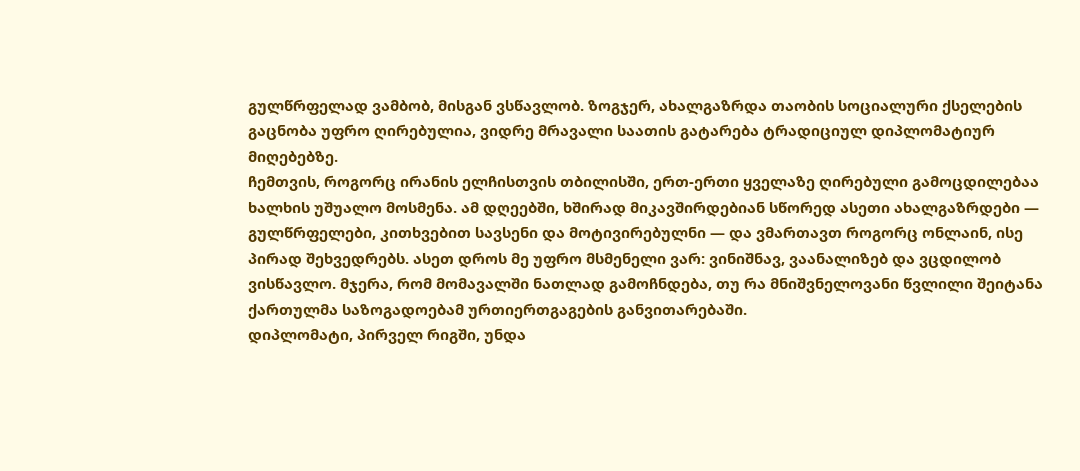გულწრფელად ვამბობ, მისგან ვსწავლობ. ზოგჯერ, ახალგაზრდა თაობის სოციალური ქსელების გაცნობა უფრო ღირებულია, ვიდრე მრავალი საათის გატარება ტრადიციულ დიპლომატიურ მიღებებზე.
ჩემთვის, როგორც ირანის ელჩისთვის თბილისში, ერთ-ერთი ყველაზე ღირებული გამოცდილებაა ხალხის უშუალო მოსმენა. ამ დღეებში, ხშირად მიკავშირდებიან სწორედ ასეთი ახალგაზრდები — გულწრფელები, კითხვებით სავსენი და მოტივირებულნი — და ვმართავთ როგორც ონლაინ, ისე პირად შეხვედრებს. ასეთ დროს მე უფრო მსმენელი ვარ: ვინიშნავ, ვაანალიზებ და ვცდილობ ვისწავლო. მჯერა, რომ მომავალში ნათლად გამოჩნდება, თუ რა მნიშვნელოვანი წვლილი შეიტანა ქართულმა საზოგადოებამ ურთიერთგაგების განვითარებაში.
დიპლომატი, პირველ რიგში, უნდა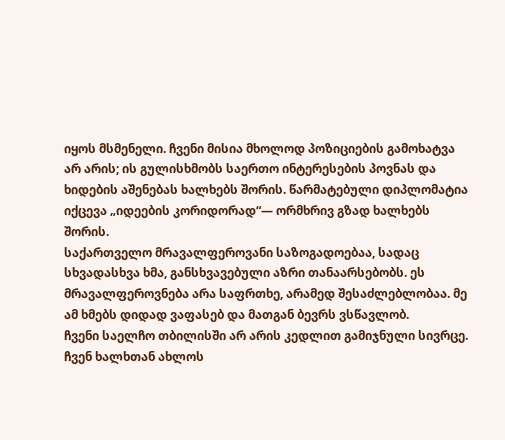იყოს მსმენელი. ჩვენი მისია მხოლოდ პოზიციების გამოხატვა არ არის; ის გულისხმობს საერთო ინტერესების პოვნას და ხიდების აშენებას ხალხებს შორის. წარმატებული დიპლომატია იქცევა „იდეების კორიდორად“— ორმხრივ გზად ხალხებს შორის.
საქართველო მრავალფეროვანი საზოგადოებაა, სადაც სხვადასხვა ხმა, განსხვავებული აზრი თანაარსებობს. ეს მრავალფეროვნება არა საფრთხე, არამედ შესაძლებლობაა. მე ამ ხმებს დიდად ვაფასებ და მათგან ბევრს ვსწავლობ.
ჩვენი საელჩო თბილისში არ არის კედლით გამიჯნული სივრცე. ჩვენ ხალხთან ახლოს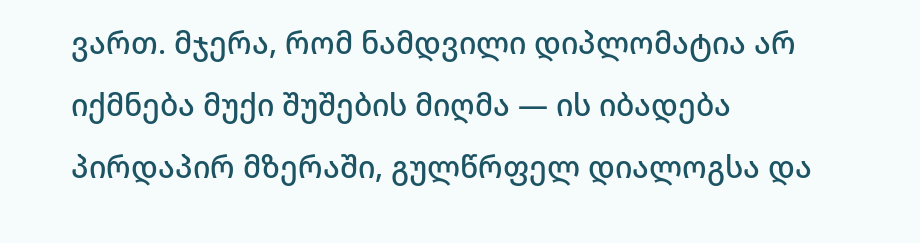ვართ. მჯერა, რომ ნამდვილი დიპლომატია არ იქმნება მუქი შუშების მიღმა — ის იბადება პირდაპირ მზერაში, გულწრფელ დიალოგსა და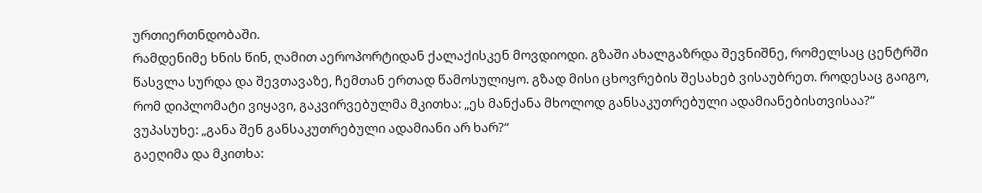ურთიერთნდობაში.
რამდენიმე ხნის წინ, ღამით აეროპორტიდან ქალაქისკენ მოვდიოდი. გზაში ახალგაზრდა შევნიშნე, რომელსაც ცენტრში წასვლა სურდა და შევთავაზე, ჩემთან ერთად წამოსულიყო. გზად მისი ცხოვრების შესახებ ვისაუბრეთ. როდესაც გაიგო, რომ დიპლომატი ვიყავი, გაკვირვებულმა მკითხა: „ეს მანქანა მხოლოდ განსაკუთრებული ადამიანებისთვისაა?“
ვუპასუხე: „განა შენ განსაკუთრებული ადამიანი არ ხარ?“
გაეღიმა და მკითხა: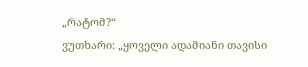„რატომ?“
ვუთხარი: „ყოველი ადამიანი თავისი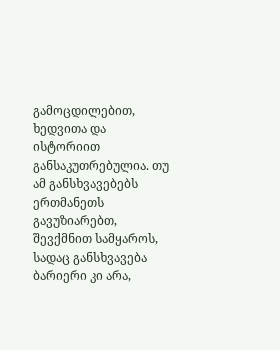გამოცდილებით, ხედვითა და ისტორიით განსაკუთრებულია. თუ ამ განსხვავებებს ერთმანეთს გავუზიარებთ, შევქმნით სამყაროს, სადაც განსხვავება ბარიერი კი არა,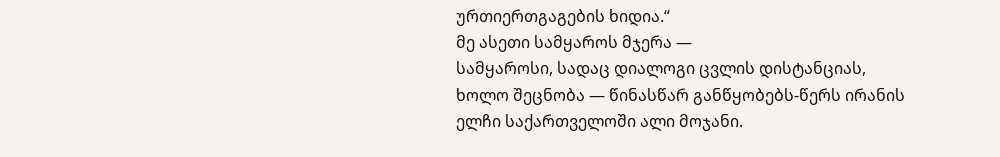ურთიერთგაგების ხიდია.“
მე ასეთი სამყაროს მჯერა —
სამყაროსი, სადაც დიალოგი ცვლის დისტანციას, ხოლო შეცნობა — წინასწარ განწყობებს-წერს ირანის ელჩი საქართველოში ალი მოჯანი.